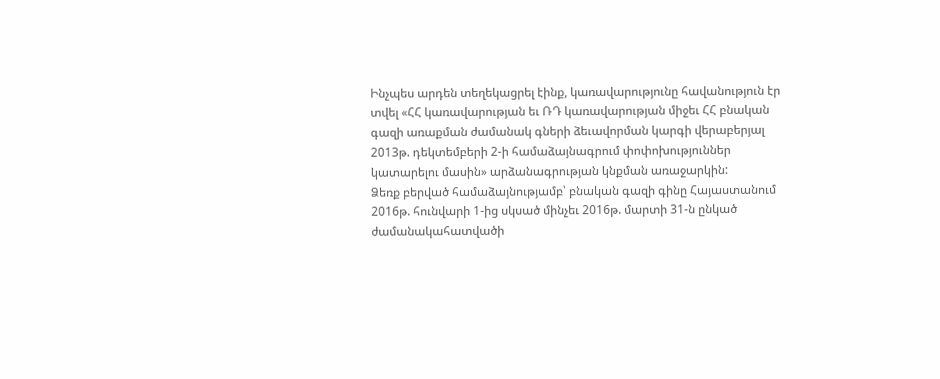Ինչպես արդեն տեղեկացրել էինք, կառավարությունը հավանություն էր տվել «ՀՀ կառավարության եւ ՌԴ կառավարության միջեւ ՀՀ բնական գազի առաքման ժամանակ գների ձեւավորման կարգի վերաբերյալ 2013թ. դեկտեմբերի 2-ի համաձայնագրում փոփոխություններ կատարելու մասին» արձանագրության կնքման առաջարկին:
Ձեռք բերված համաձայնությամբ՝ բնական գազի գինը Հայաստանում 2016թ. հունվարի 1-ից սկսած մինչեւ 2016թ. մարտի 31-ն ընկած ժամանակահատվածի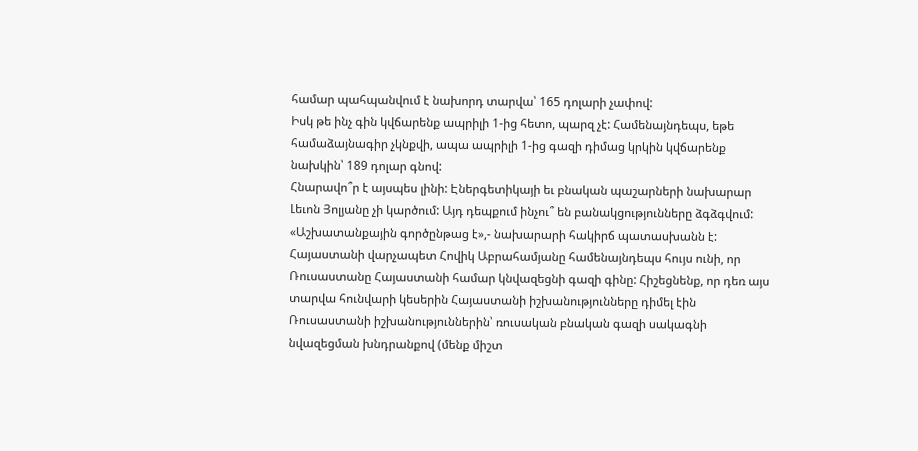համար պահպանվում է նախորդ տարվա՝ 165 դոլարի չափով:
Իսկ թե ինչ գին կվճարենք ապրիլի 1-ից հետո, պարզ չէ: Համենայնդեպս, եթե համաձայնագիր չկնքվի, ապա ապրիլի 1-ից գազի դիմաց կրկին կվճարենք նախկին՝ 189 դոլար գնով:
Հնարավո՞ր է այսպես լինի: Էներգետիկայի եւ բնական պաշարների նախարար Լեւոն Յոլյանը չի կարծում: Այդ դեպքում ինչու՞ են բանակցությունները ձգձգվում: «Աշխատանքային գործընթաց է»,- նախարարի հակիրճ պատասխանն է:
Հայաստանի վարչապետ Հովիկ Աբրահամյանը համենայնդեպս հույս ունի, որ Ռուսաստանը Հայաստանի համար կնվազեցնի գազի գինը: Հիշեցնենք, որ դեռ այս տարվա հունվարի կեսերին Հայաստանի իշխանությունները դիմել էին Ռուսաստանի իշխանություններին՝ ռուսական բնական գազի սակագնի նվազեցման խնդրանքով (մենք միշտ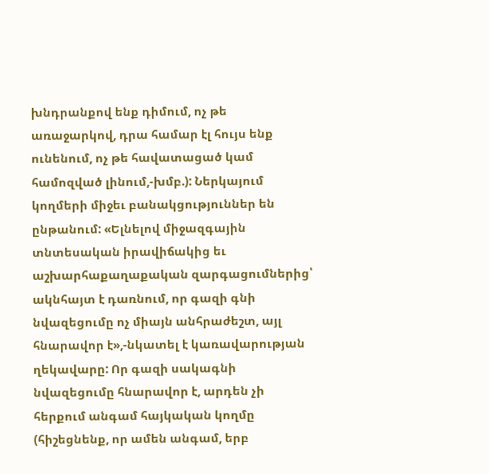խնդրանքով ենք դիմում, ոչ թե առաջարկով, դրա համար էլ հույս ենք ունենում, ոչ թե հավատացած կամ համոզված լինում,-խմբ.): Ներկայում կողմերի միջեւ բանակցություններ են ընթանում: «Ելնելով միջազգային տնտեսական իրավիճակից եւ աշխարհաքաղաքական զարգացումներից՝ ակնհայտ է դառնում, որ գազի գնի նվազեցումը ոչ միայն անհրաժեշտ, այլ հնարավոր է»,-նկատել է կառավարության ղեկավարը: Որ գազի սակագնի նվազեցումը հնարավոր է, արդեն չի հերքում անգամ հայկական կողմը (հիշեցնենք, որ ամեն անգամ, երբ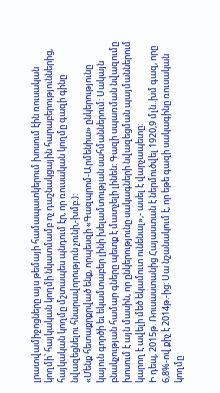լրատվամիջոցները այս թեմայի համապատկերում խոսում էին ռուսական կողմի՝ հայկական կողմի նկատմամբ ոչ դաշնակցային հարաբերություններից, հայկական կողմը մշտապես պնդում էր, որ ռուսական կողմը գազի գինը նվազեցնելու հնարավորություն չունի,-խմբ.):
«Մենք հետաքրքրված ենք, որպեսզի «Գազպրոմ-Արմենիա» ընկերությունը կայուն գործի եւ եկամտաբեր լինի խելամտության սահմաններում: Սակայն բնակչության համար գները պետք է մատչելի լինեն: Գազի սպառման նվազումը խոսում է այն մասին, որ ընկերությունը սակագների նվազեցման պայմաններում կարող է ավելի մեծ եկամուտ ունենալ»,- ասել է վարչապետը:
Ի դեպ, 2015թ. Ռուսաստանից Հայաստան է ներմուծվել 1920,9 մլն..խմ գազ, որը 6,8%-ով քիչ է 2014թ.-ից: Սա նշանակում է, որ եթե գազի սակագինը ռուսական կողմը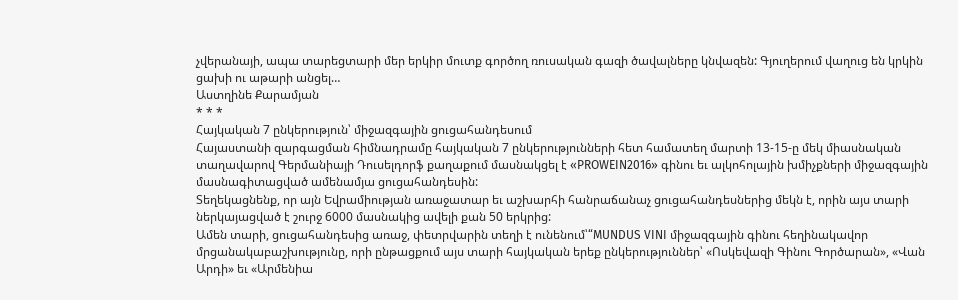չվերանայի, ապա տարեցտարի մեր երկիր մուտք գործող ռուսական գազի ծավալները կնվազեն: Գյուղերում վաղուց են կրկին ցախի ու աթարի անցել…
Աստղինե Քարամյան
* * *
Հայկական 7 ընկերություն՝ միջազգային ցուցահանդեսում
Հայաստանի զարգացման հիմնադրամը հայկական 7 ընկերությունների հետ համատեղ մարտի 13-15-ը մեկ միասնական տաղավարով Գերմանիայի Դուսելդորֆ քաղաքում մասնակցել է «PROWEIN2016» գինու եւ ալկոհոլային խմիչքների միջազգային մասնագիտացված ամենամյա ցուցահանդեսին:
Տեղեկացնենք, որ այն Եվրամիության առաջատար եւ աշխարհի հանրաճանաչ ցուցահանդեսներից մեկն է, որին այս տարի ներկայացված է շուրջ 6000 մասնակից ավելի քան 50 երկրից:
Ամեն տարի, ցուցահանդեսից առաջ, փետրվարին տեղի է ունենում՝“MUNDUS VINI միջազգային գինու հեղինակավոր մրցանակաբաշխությունը, որի ընթացքում այս տարի հայկական երեք ընկերություններ՝ «Ոսկեվազի Գինու Գործարան», «Վան Արդի» եւ «Արմենիա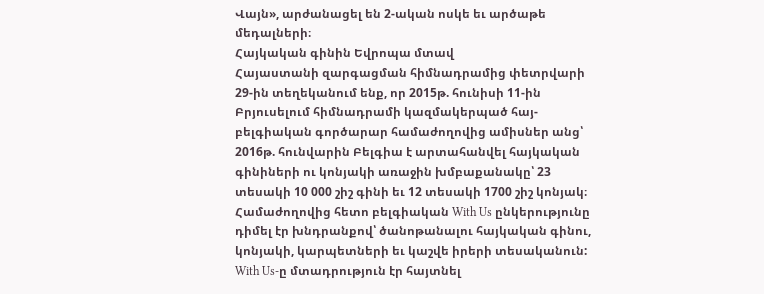Վայն», արժանացել են 2-ական ոսկե եւ արծաթե մեդալների։
Հայկական գինին Եվրոպա մտավ
Հայաստանի զարգացման հիմնադրամից փետրվարի 29-ին տեղեկանում ենք, որ 2015թ. հունիսի 11-ին Բրյուսելում հիմնադրամի կազմակերպած հայ-բելգիական գործարար համաժողովից ամիսներ անց՝ 2016թ. հունվարին Բելգիա է արտահանվել հայկական գինիների ու կոնյակի առաջին խմբաքանակը՝ 23 տեսակի 10 000 շիշ գինի եւ 12 տեսակի 1700 շիշ կոնյակ։
Համաժողովից հետո բելգիական With Us ընկերությունը դիմել էր խնդրանքով՝ ծանոթանալու հայկական գինու, կոնյակի, կարպետների եւ կաշվե իրերի տեսականուն:
With Us-ը մտադրություն էր հայտնել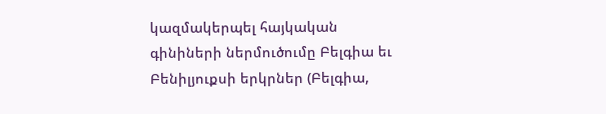կազմակերպել հայկական գինիների ներմուծումը Բելգիա եւ Բենիլյուքսի երկրներ (Բելգիա,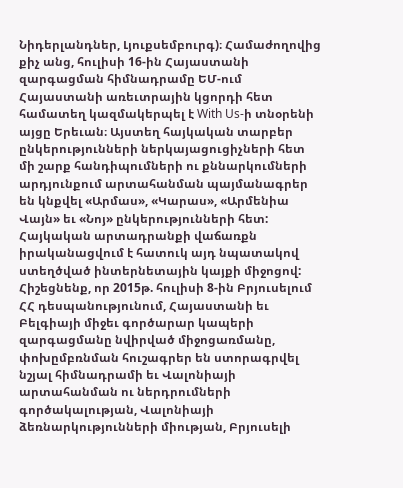Նիդերլանդներ, Լյուքսեմբուրգ)։ Համաժողովից քիչ անց, հուլիսի 16-ին Հայաստանի զարգացման հիմնադրամը ԵՄ-ում Հայաստանի առեւտրային կցորդի հետ համատեղ կազմակերպել է With Us-ի տնօրենի այցը Երեւան։ Այստեղ հայկական տարբեր ընկերությունների ներկայացուցիչների հետ մի շարք հանդիպումների ու քննարկումների արդյունքում արտահանման պայմանագրեր են կնքվել «Արմաս», «Կարաս», «Արմենիա Վայն» եւ «Նոյ» ընկերությունների հետ:
Հայկական արտադրանքի վաճառքն իրականացվում է հատուկ այդ նպատակով ստեղծված ինտերնետային կայքի միջոցով:
Հիշեցնենք, որ 2015թ. հուլիսի 8-ին Բրյուսելում ՀՀ դեսպանությունում, Հայաստանի եւ Բելգիայի միջեւ գործարար կապերի զարգացմանը նվիրված միջոցառմանը, փոխըմբռնման հուշագրեր են ստորագրվել նշյալ հիմնադրամի եւ Վալոնիայի արտահանման ու ներդրումների գործակալության, Վալոնիայի ձեռնարկությունների միության, Բրյուսելի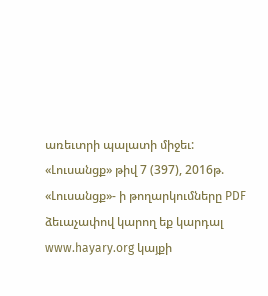առեւտրի պալատի միջեւ:
«Լուսանցք» թիվ 7 (397), 2016թ.
«Լուսանցք»- ի թողարկումները PDF ձեւաչափով կարող եք կարդալ www.hayary.org կայքի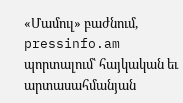«Մամուլ» բաժնում, pressinfo.am պորտալում՝ հայկական եւ արտասահմանյան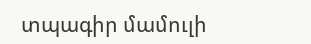տպագիր մամուլի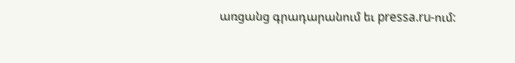առցանց գրադարանում եւ pressa.ru-ում: